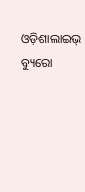ଓଡ଼ିଶାଲାଇଭ୍ ବ୍ୟୁରୋ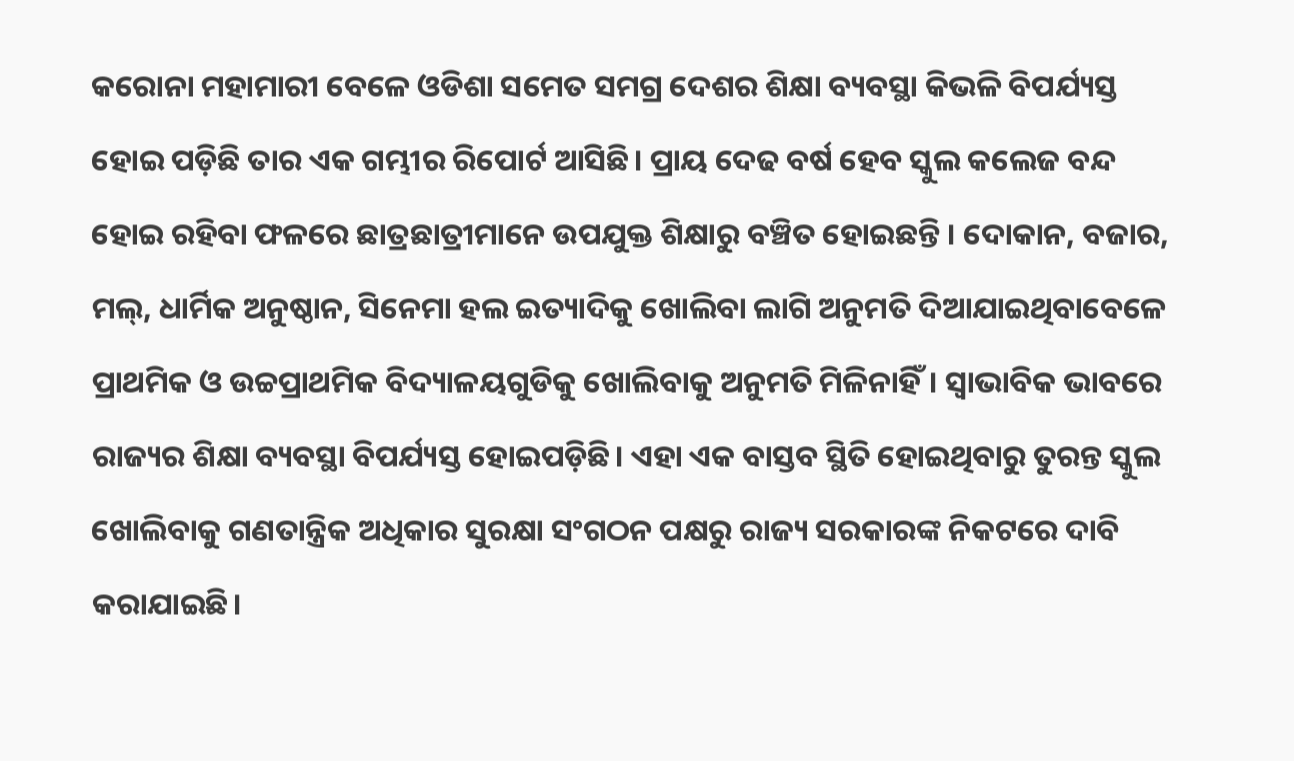କରୋନା ମହାମାରୀ ବେଳେ ଓଡିଶା ସମେତ ସମଗ୍ର ଦେଶର ଶିକ୍ଷା ବ୍ୟବସ୍ଥା କିଭଳି ବିପର୍ଯ୍ୟସ୍ତ ହୋଇ ପଡ଼ିଛି ତାର ଏକ ଗମ୍ଭୀର ରିପୋର୍ଟ ଆସିଛି। ପ୍ରାୟ ଦେଢ ବର୍ଷ ହେବ ସ୍କୁଲ କଲେଜ ବନ୍ଦ ହୋଇ ରହିବା ଫଳରେ ଛାତ୍ରଛାତ୍ରୀମାନେ ଉପଯୁକ୍ତ ଶିକ୍ଷାରୁ ବଞ୍ଚିତ ହୋଇଛନ୍ତି । ଦୋକାନ, ବଜାର, ମଲ୍, ଧାର୍ମିକ ଅନୁଷ୍ଠାନ, ସିନେମା ହଲ ଇତ୍ୟାଦିକୁ ଖୋଲିବା ଲାଗି ଅନୁମତି ଦିଆଯାଇଥିବାବେଳେ ପ୍ରାଥମିକ ଓ ଉଚ୍ଚପ୍ରାଥମିକ ବିଦ୍ୟାଳୟଗୁଡିକୁ ଖୋଲିବାକୁ ଅନୁମତି ମିଳିନାହିଁ। ସ୍ୱାଭାବିକ ଭାବରେ ରାଜ୍ୟର ଶିକ୍ଷା ବ୍ୟବସ୍ଥା ବିପର୍ଯ୍ୟସ୍ତ ହୋଇପଡ଼ିଛି। ଏହା ଏକ ବାସ୍ତବ ସ୍ଥିତି ହୋଇଥିବାରୁ ତୁରନ୍ତ ସ୍କୁଲ ଖୋଲିବାକୁ ଗଣତାନ୍ତ୍ରିକ ଅଧିକାର ସୁରକ୍ଷା ସଂଗଠନ ପକ୍ଷରୁ ରାଜ୍ୟ ସରକାରଙ୍କ ନିକଟରେ ଦାବି କରାଯାଇଛି।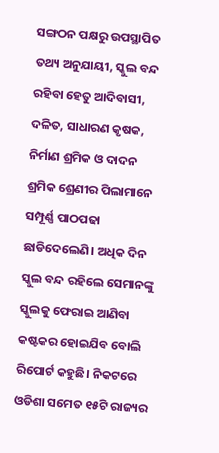ସଙ୍ଗଠନ ପକ୍ଷରୁ ଉପସ୍ଥାପିତ ତଥ୍ୟ ଅନୁଯାୟୀ, ସ୍କୁଲ ବନ୍ଦ ରହିବା ହେତୁ ଆଦିବାସୀ, ଦଳିତ, ସାଧାରଣ କୃଷକ, ନିର୍ମାଣ ଶ୍ରମିକ ଓ ଦାଦନ ଶ୍ରମିକ ଶ୍ରେଣୀର ପିଲାମାନେ ସମ୍ପୂର୍ଣ୍ଣ ପାଠପଢା ଛାଡିଦେଲେଣି। ଅଧିକ ଦିନ ସ୍କୁଲ ବନ୍ଦ ରହିଲେ ସେମାନଙ୍କୁ ସ୍କୁଲକୁ ଫେରାଇ ଆଣିବା କଷ୍ଟକର ହୋଇଯିବ ବୋଲି ରିପୋର୍ଟ କହୁଛି। ନିକଟରେ ଓଡିଶା ସମେତ ୧୫ଟି ରାଜ୍ୟର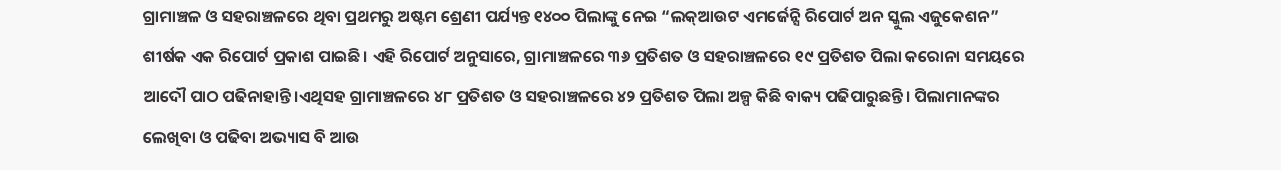ଗ୍ରାମାଞ୍ଚଳ ଓ ସହରାଞ୍ଚଳରେ ଥିବା ପ୍ରଥମରୁ ଅଷ୍ଟମ ଶ୍ରେଣୀ ପର୍ଯ୍ୟନ୍ତ ୧୪୦୦ ପିଲାଙ୍କୁ ନେଇ “ଲକ୍‌ଆଉଟ ଏମର୍ଜେନ୍ସି ରିପୋର୍ଟ ଅନ ସ୍କୁଲ ଏଜୁକେଶନ” ଶୀର୍ଷକ ଏକ ରିପୋର୍ଟ ପ୍ରକାଶ ପାଇଛି। ଏହି ରିପୋର୍ଟ ଅନୁସାରେ, ଗ୍ରାମାଞ୍ଚଳରେ ୩୬ ପ୍ରତିଶତ ଓ ସହରାଞ୍ଚଳରେ ୧୯ ପ୍ରତିଶତ ପିଲା କରୋନା ସମୟରେ ଆଦୌ ପାଠ ପଢିନାହାନ୍ତି।ଏଥିସହ ଗ୍ରାମାଞ୍ଚଳରେ ୪୮ ପ୍ରତିଶତ ଓ ସହରାଞ୍ଚଳରେ ୪୨ ପ୍ରତିଶତ ପିଲା ଅଳ୍ପ କିଛି ବାକ୍ୟ ପଢିପାରୁଛନ୍ତି। ପିଲାମାନଙ୍କର ଲେଖିବା ଓ ପଢିବା ଅଭ୍ୟାସ ବି ଆଉ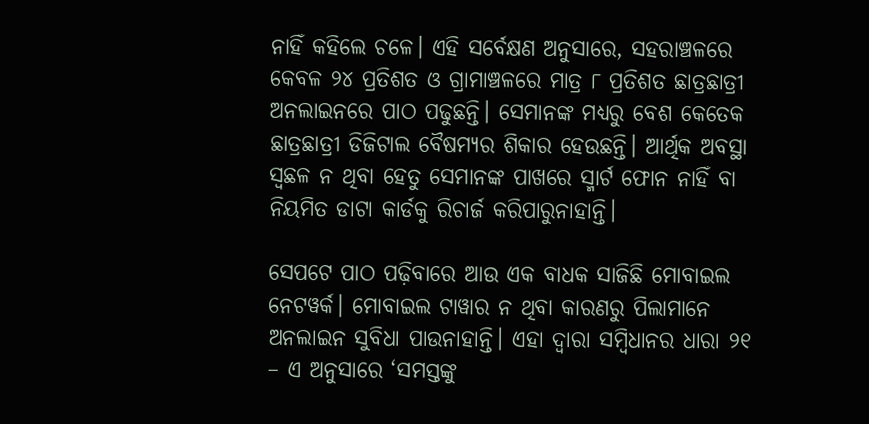ନାହିଁ କହିଲେ ଚଳେ। ଏହି ସର୍ବେକ୍ଷଣ ଅନୁସାରେ, ସହରାଞ୍ଚଳରେ କେବଳ ୨୪ ପ୍ରତିଶତ ଓ ଗ୍ରାମାଞ୍ଚଳରେ ମାତ୍ର ୮ ପ୍ରତିଶତ ଛାତ୍ରଛାତ୍ରୀ ଅନଲାଇନରେ ପାଠ ପଢୁଛନ୍ତି। ସେମାନଙ୍କ ମଧ୍ୟରୁ ବେଶ କେତେକ ଛାତ୍ରଛାତ୍ରୀ ଡିଜିଟାଲ ବୈଷମ୍ୟର ଶିକାର ହେଉଛନ୍ତି। ଆର୍ଥିକ ଅବସ୍ଥା ସ୍ଵଛଳ ନ ଥିବା ହେତୁ ସେମାନଙ୍କ ପାଖରେ ସ୍ମାର୍ଟ ଫୋନ ନାହିଁ ବା ନିୟମିତ ଡାଟା କାର୍ଡକୁ ରିଚାର୍ଜ କରିପାରୁନାହାନ୍ତି।

ସେପଟେ ପାଠ ପଢ଼ିବାରେ ଆଉ ଏକ ବାଧକ ସାଜିଛି ମୋବାଇଲ ନେଟୱର୍କ। ମୋବାଇଲ ଟାୱାର ନ ଥିବା କାରଣରୁ ପିଲାମାନେ ଅନଲାଇନ ସୁବିଧା ପାଉନାହାନ୍ତି। ଏହା ଦ୍ଵାରା ସମ୍ବିଧାନର ଧାରା ୨୧ – ଏ ଅନୁସାରେ ‘ସମସ୍ତଙ୍କୁ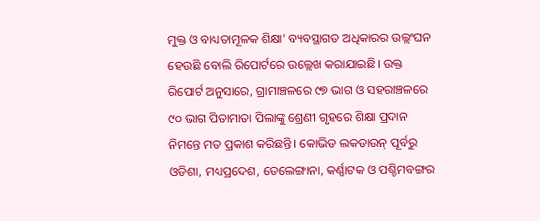ମୁକ୍ତ ଓ ବାଧ୍ୟତାମୂଳକ ଶିକ୍ଷା’ ବ୍ୟବସ୍ଥାଗତ ଅଧିକାରର ଉଲ୍ଲଂଘନ ହେଉଛି ବୋଲି ରିପୋର୍ଟରେ ଉଲ୍ଲେଖ କରାଯାଇଛି। ଉକ୍ତ ରିପୋର୍ଟ ଅନୁସାରେ, ଗ୍ରାମାଞ୍ଚଳରେ ୯୭ ଭାଗ ଓ ସହରାଞ୍ଚଳରେ ୯୦ ଭାଗ ପିତାମାତା ପିଲାଙ୍କୁ ଶ୍ରେଣୀ ଗୃହରେ ଶିକ୍ଷା ପ୍ରଦାନ ନିମନ୍ତେ ମତ ପ୍ରକାଶ କରିଛନ୍ତି। କୋଭିଡ ଲକଡାଉନ୍‌ ପୂର୍ବରୁ ଓଡିଶା, ମଧ୍ୟପ୍ରଦେଶ, ତେଲେଙ୍ଗାନା, କର୍ଣ୍ଣାଟକ ଓ ପଶ୍ଚିମବଙ୍ଗର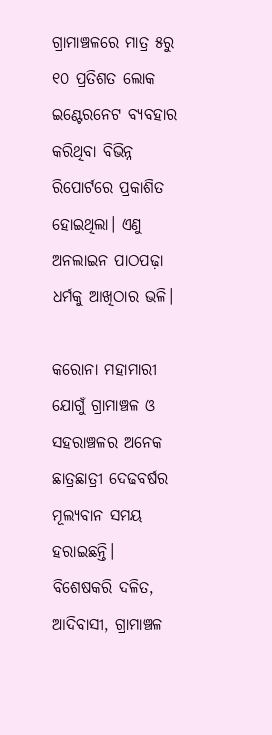ଗ୍ରାମାଞ୍ଚଳରେ ମାତ୍ର ୫ରୁ ୧୦ ପ୍ରତିଶତ ଲୋକ ଇଣ୍ଟେରନେଟ ବ୍ୟବହାର କରିଥିବା ବିଭିନ୍ନ ରିପୋର୍ଟରେ ପ୍ରକାଶିତ ହୋଇଥିଲା। ଏଣୁ ଅନଲାଇନ ପାଠପଢ଼ା ଧର୍ମକୁ ଆଖିଠାର ଭଳି।

କରୋନା ମହାମାରୀ ଯୋଗୁଁ ଗ୍ରାମାଞ୍ଚଳ ଓ ସହରାଞ୍ଚଳର ଅନେକ ଛାତ୍ରଛାତ୍ରୀ ଦେଢବର୍ଷର ମୂଲ୍ୟବାନ ସମୟ ହରାଇଛନ୍ତି। ବିଶେଷକରି ଦଳିତ, ଆଦିବାସୀ, ଗ୍ରାମାଞ୍ଚଳ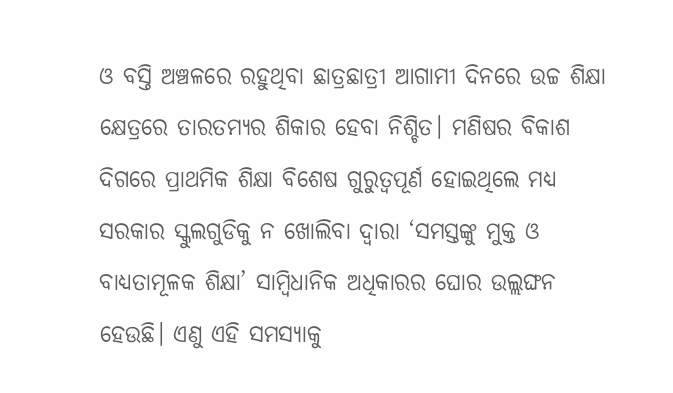ଓ ବସ୍ତି ଅଞ୍ଚଳରେ ରହୁଥିବା ଛାତ୍ରଛାତ୍ରୀ ଆଗାମୀ ଦିନରେ ଉଚ୍ଚ ଶିକ୍ଷା କ୍ଷେତ୍ରରେ ତାରତମ୍ୟର ଶିକାର ହେବା ନିଶ୍ଚିତ। ମଣିଷର ବିକାଶ ଦିଗରେ ପ୍ରାଥମିକ ଶିକ୍ଷା ବିଶେଷ ଗୁରୁତ୍ୱପୂର୍ଣ ହୋଇଥିଲେ ମଧ୍ୟ ସରକାର ସ୍କୁଲଗୁଡିକୁ ନ ଖୋଲିବା ଦ୍ଵାରା ‘ସମସ୍ତଙ୍କୁ ମୁକ୍ତ ଓ ବାଧ୍ୟତାମୂଳକ ଶିକ୍ଷା’ ସାମ୍ବିଧାନିକ ଅଧିକାରର ଘୋର ଉଲ୍ଲଙ୍ଘନ ହେଉଛି। ଏଣୁ ଏହି ସମସ୍ୟାକୁ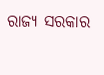ରାଜ୍ୟ ସରକାର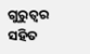ଗୁରୁତ୍ୱର ସହିତ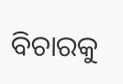ବିଚାରକୁ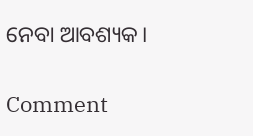ନେବା ଆବଶ୍ୟକ।

Comment